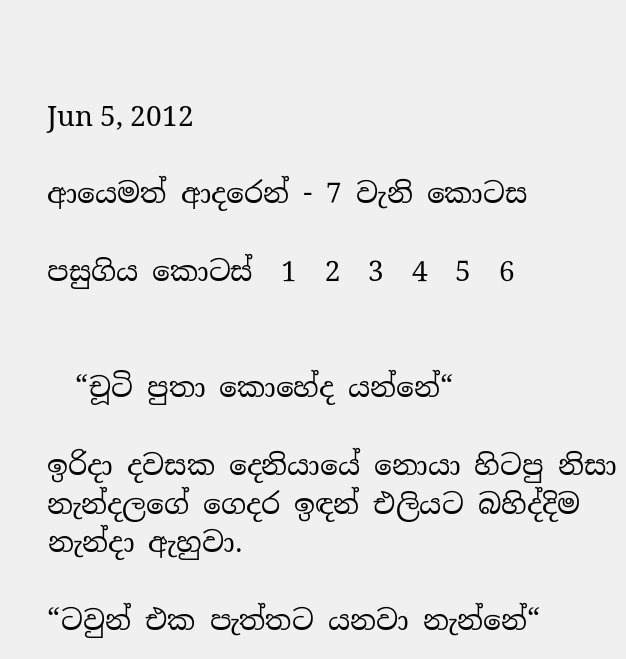Jun 5, 2012

ආයෙමත් ආදරෙන් - 7 වැනි කොටස

පසුගිය කොටස්  1  2  3  4  5  6


  “චූටි පුතා කොහේද යන්නේ“

ඉරිදා දවසක දෙනියායේ නොයා හිටපු නිසා නැන්දලගේ ගෙදර ඉඳන් එලියට බහිද්දිම නැන්දා ඇහුවා.

“ටවුන් එක පැත්තට යනවා නැන්නේ“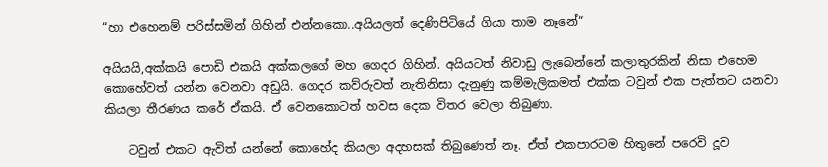“හා එහෙනම් පරිස්සමින් ගිහින් එන්නකො..අයියලත් දෙණිපිටියේ ගියා තාම නෑනේ“

අයියයි,අක්කයි පොඩි එකයි අක්කලගේ මහ ගෙදර ගිහින්. අයියටත් නිවාඩු ලැබෙන්නේ කලාතුරකින් නිසා එහෙම කොහේවත් යන්න වෙනවා අඩුයි. ගෙදර කව්රුවත් නැතිනිසා දැනුණු කම්මැලිකමත් එක්ක ටවුන් එක පැත්තට යනවා කියලා තීරණය කරේ ඒකයි. ඒ වෙනකොටත් හවස දෙක විතර වෙලා තිබුණා.

    ටවුන් එකට ඇවිත් යන්නේ කොහේද කියලා අදහසක් තිබුණෙත් නෑ. ඒත් එකපාරටම හිතුනේ පරෙවි දූව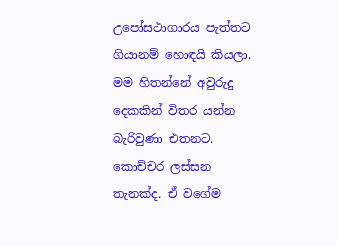උපෝසථාගාරය පැත්තට ගියානම් හොඳයි කියලා. මම හිතන්නේ අවුරුදු දෙකකින් විතර යන්න බැරිවුණා එතනට. කොච්චර ලස්සන තැනක්ද. ඒ වගේම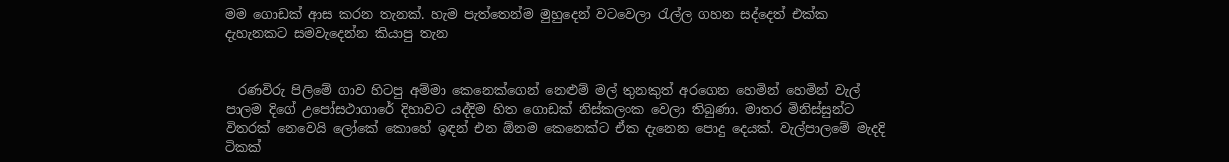මම ගොඩක් ආස කරන තැනක්. හැම පැත්තෙන්ම මුහුදෙන් වටවෙලා රැල්ල ගහන සද්දෙත් එක්ක දැහැනකට සමවැදෙන්න කියාපු තැන


  රණවිරු පිලිමේ ගාව හිටපු අම්මා කෙනෙක්ගෙන් නෙළුම් මල් තුනකුත් අරගෙන හෙමින් හෙමින් වැල් පාලම දිගේ උපෝසථාගාරේ දිහාවට යද්දිම හිත ගොඩක් නිස්කලංක වෙලා තිබුණා. මාතර මිනිස්සුන්ට විතරක් නෙවෙයි ලෝකේ කොහේ ඉඳන් එන ඕනම කෙනෙක්ට ඒක දැනෙන පොදු දෙයක්. වැල්පාලමේ මැදදි ටිකක්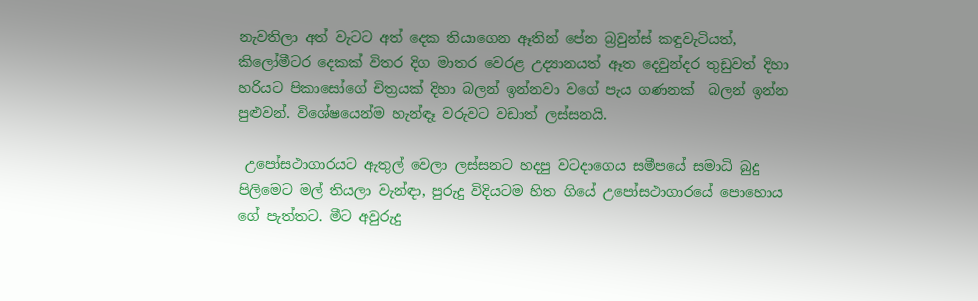නැවතිලා අත් වැටට අත් දෙක තියාගෙන ඈතින් පේන බ්‍රවුන්ස් කඳුවැටියත්, කිලෝමීටර දෙකක් විතර දිග මාතර වෙරළ උද්‍යානයත් ඈත දෙවුන්දර තුඩුවත් දිහා හරියට පිකාසෝගේ චිත්‍රයක් දිහා බලන් ඉන්නවා වගේ පැය ගණනක්  බලන් ඉන්න පුළුවන්. විශේෂයෙන්ම හැන්ඳෑ වරුවට වඩාත් ලස්සනයි.

 උපෝසථාගාරයට ඇතුල් වෙලා ලස්සනට හදපු වටදාගෙය සමීපයේ සමාධි බුදු පිලිමෙට මල් තියලා වැන්ඳා, පුරුදු විදියටම හිත ගියේ උපෝසථාගාරයේ පොහොය ගේ පැත්තට. මීට අවුරුදු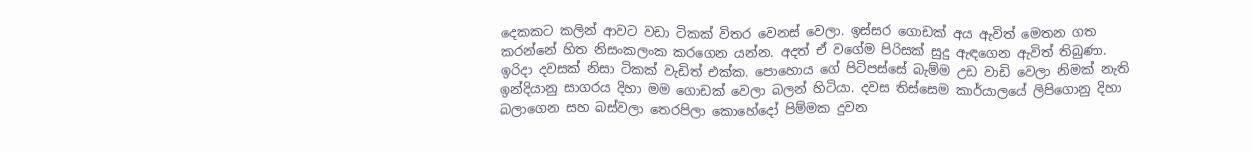දෙකකට කලින් ආවට වඩා ටිකක් විතර වෙනස් වෙලා. ඉස්සර ගොඩක් අය ඇවිත් මෙතන ගත කරන්නේ හිත නිසංකලංක කරගෙන යන්න. අදත් ඒ වගේම පිරිසක් සුදු ඇඳගෙන ඇවිත් තිබුණා. ඉරිදා දවසක් නිසා ටිකක් වැඩිත් එක්ක. පොහොය ගේ පිටිපස්සේ බැම්ම උඩ වාඩි වෙලා නිමක් නැති ඉන්දියානු සාගරය දිහා මම ගොඩක් වෙලා බලන් හිටියා. දවස තිස්සෙම කාර්යාලයේ ලිපිගොනු දිහා බලාගෙන සහ බස්වලා තෙරපිලා කොහේදෝ පිම්මක දුවන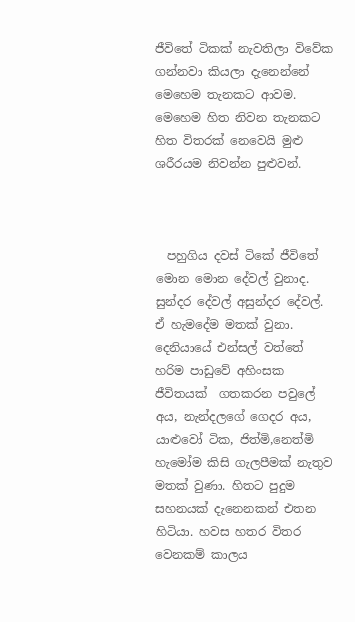ජීවිතේ ටිකක් නැවතිලා විවේක ගන්නවා කියලා දැනෙන්නේ මෙහෙම තැනකට ආවම. මෙහෙම හිත නිවන තැනකට හිත විතරක් නෙවෙයි මුළු ශරීරයම නිවන්න පුළුවන්.



  පහුගිය දවස් ටිකේ ජීවිතේ මොන මොන දේවල් වුනාද. සුන්දර දේවල් අසුන්දර දේවල්. ඒ හැමදේම මතක් වුනා. දෙනියායේ එන්සල් වත්තේ හරිම පාඩුවේ අහිංසක ජීවිතයක්  ගතකරන පවුලේ අය, නැන්දලගේ ගෙදර අය, යාළුවෝ ටික, ජිත්මි,නෙත්මි හැමෝම කිසි ගැලපීමක් නැතුව මතක් වුණා. හිතට පුදුම සහනයක් දැනෙනකන් එතන හිටියා. හවස හතර විතර වෙනකම් කාලය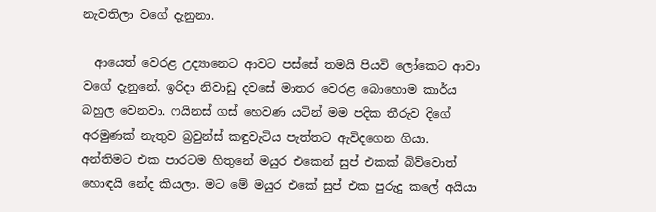නැවතිලා වගේ දැනුනා.

  ආයෙත් වෙරළ උද්‍යානෙට ආවට පස්සේ තමයි පියවි ලෝකෙට ආවා වගේ දැනුනේ. ඉරිදා නිවාඩු දවසේ මාතර වෙරළ බොහොම කාර්ය බහුල වෙනවා. ෆයිනස් ගස් හෙවණ යටින් මම පදික තීරුව දිගේ අරමුණක් නැතුව බ්‍රවුන්ස් කඳුවැටිය පැත්තට ඇවිදගෙන ගියා. අන්තිමට එක පාරටම හිතුනේ මයුර එකෙන් සුප් එකක් බිව්වොත් හොඳයි නේද කියලා. මට මේ මයුර එකේ සුප් එක පුරුදු කලේ අයියා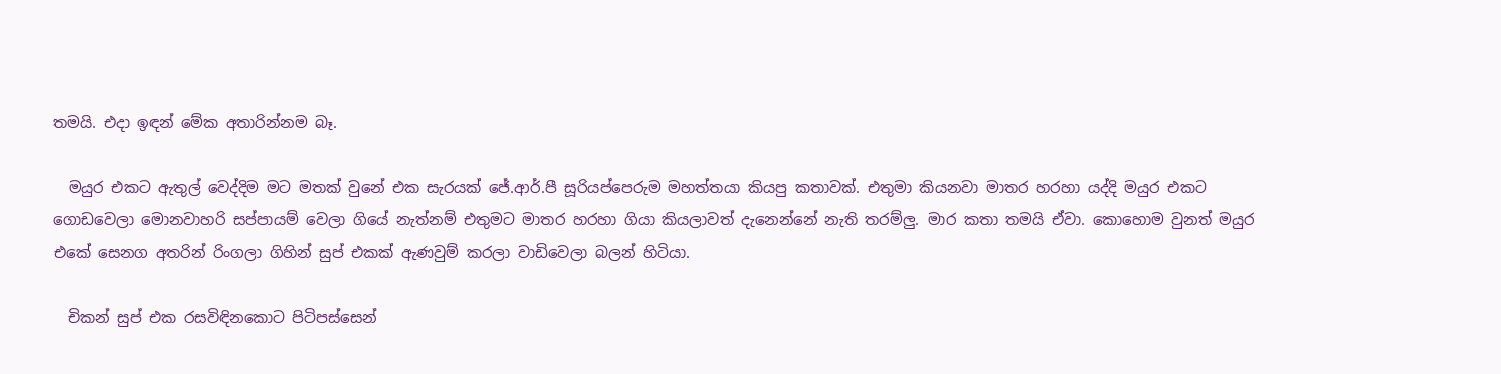තමයි. එදා ඉඳන් මේක අතාරින්නම බෑ.

  මයුර එකට ඇතුල් වෙද්දිම මට මතක් වුනේ එක සැරයක් ජේ.ආර්.පී සූරියප්පෙරුම මහත්තයා කියපු කතාවක්. එතුමා කියනවා මාතර හරහා යද්දි මයුර එකට ගොඩවෙලා මොනවාහරි සප්පායම් වෙලා ගියේ නැත්නම් එතුමට මාතර හරහා ගියා කියලාවත් දැනෙන්නේ නැති තරම්ලු. මාර කතා තමයි ඒවා. කොහොම වුනත් මයුර එකේ සෙනග අතරින් රිංගලා ගිහින් සුප් එකක් ඇණවුම් කරලා වාඩිවෙලා බලන් හිටියා.

  චිකන් සුප් එක රසවිඳිනකොට පිටිපස්සෙන්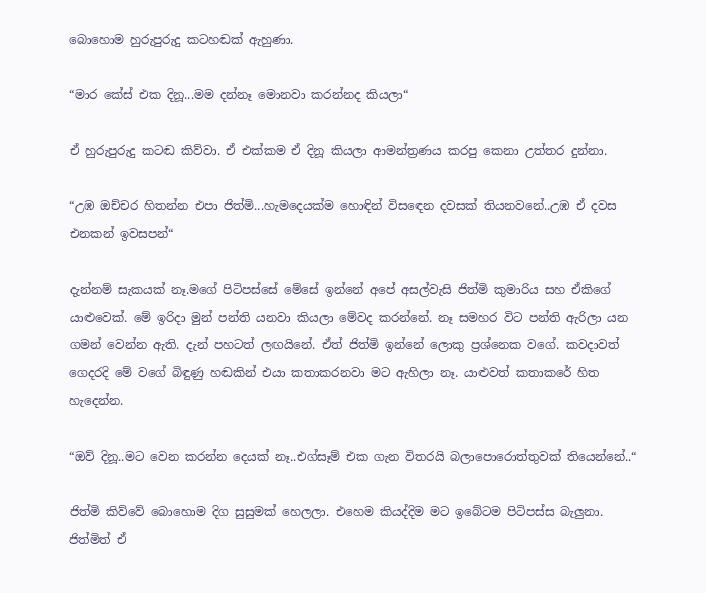බොහොම හුරුපුරුදු කටහඬක් ඇහුණා.

“මාර කේස් එක දිනූ...මම දන්නෑ මොනවා කරන්නද කියලා“

ඒ හුරුපුරුදු කටඬ කිව්වා. ඒ එක්කම ඒ දිනූ කියලා ආමන්ත්‍රණය කරපු කෙනා උත්තර දුන්නා.

“උඹ ඔච්චර හිතන්න එපා ජිත්මි...හැමදෙයක්ම හොඳින් විසඳෙන දවසක් තියනවනේ..උඹ ඒ දවස එනකන් ඉවසපන්“

දැන්නම් සැකයක් නෑ.මගේ පිටිපස්සේ මේසේ ඉන්නේ අපේ අසල්වැසි ජිත්මි කුමාරිය සහ ඒකිගේ යාළුවෙක්. මේ ඉරිදා මුන් පන්ති යනවා කියලා මේවද කරන්නේ. නෑ සමහර විට පන්ති ඇරිලා යන ගමන් වෙන්න ඇති. දැන් පහටත් ලඟයිනේ. ඒත් ජිත්මි ඉන්නේ ලොකු ප්‍රශ්නෙක වගේ. කවදාවත් ගෙදරදි මේ වගේ බිඳුණු හඬකින් එයා කතාකරනවා මට ඇහිලා නෑ. යාළුවත් කතාකරේ හිත හැදෙන්න.

“ඔව් දිනූ..මට වෙන කරන්න දෙයක් නෑ..එග්සෑම් එක ගැන විතරයි බලාපොරොත්තුවක් තියෙන්නේ..“

ජිත්මි කිව්වේ බොහොම දිග සුසුමක් හෙලලා. එහෙම කියද්දිම මට ඉබේටම පිටිපස්ස බැලුනා. ජිත්මිත් ඒ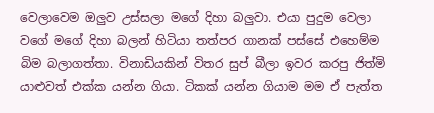වෙලාවෙම ඔලුව උස්සලා මගේ දිහා බලුවා. එයා පුදුම වෙලා වගේ මගේ දිහා බලන් හිටියා තත්පර ගානක් පස්සේ එහෙම්ම බිම බලාගත්තා. විනාඩියකින් විතර සුප් බීලා ඉවර කරපු ජිත්මි යාළුවත් එක්ක යන්න ගියා. ටිකක් යන්න ගියාම මම ඒ පැත්ත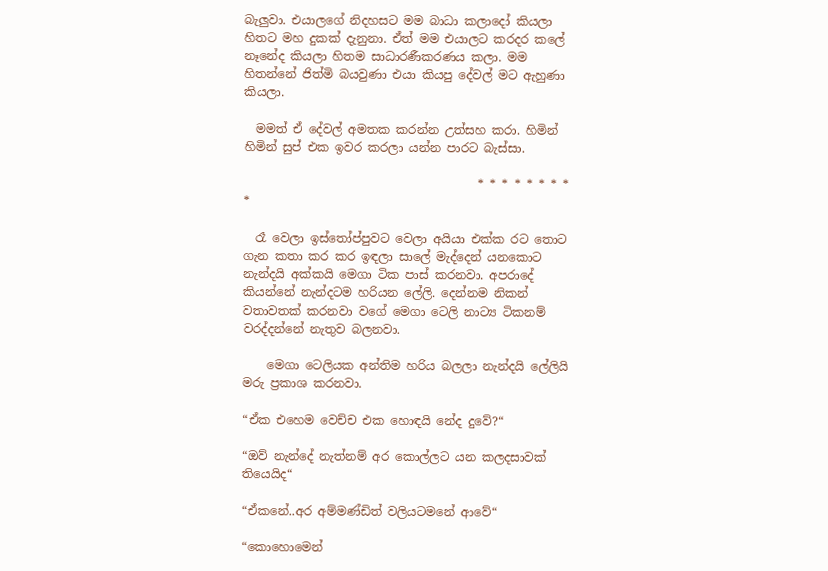බැලුවා. එයාලගේ නිදහසට මම බාධා කලාදෝ කියලා හිතට මහ දුකක් දැනුනා. ඒත් මම එයාලට කරදර කලේ නෑනේද කියලා හිතම සාධාරණීකරණය කලා. මම හිතන්නේ ජිත්මි බයවුණා එයා කියපු දේවල් මට ඇහුණා කියලා.

  මමත් ඒ දේවල් අමතක කරන්න උත්සහ කරා. හිමින් හිමින් සුප් එක ඉවර කරලා යන්න පාරට බැස්සා.

                                       * * * * * * * * *

  රෑ වෙලා ඉස්තෝප්පුවට වෙලා අයියා එක්ක රට තොට ගැන කතා කර කර ඉඳලා සාලේ මැද්දෙන් යනකොට නැන්දයි අක්කයි මෙගා ටික පාස් කරනවා. අපරාදේ කියන්නේ නැන්දටම හරියන ලේලි. දෙන්නම නිකන් වතාවතක් කරනවා වගේ මෙගා ටෙලි නාට්‍ය ටිකනම් වරද්දන්නේ නැතුව බලනවා.

    මෙගා ටෙලියක අන්තිම හරිය බලලා නැන්දයි ලේලියි මරු ප්‍රකාශ කරනවා.

“ඒක එහෙම වෙච්ච එක හොඳයි නේද දුවේ?“

“ඔව් නැන්දේ නැත්නම් අර කොල්ලට යන කලදසාවක් තියෙයිද“

“ඒකනේ..අර අම්මණ්ඩිත් වලියටමනේ ආවේ“

“කොහොමෙන්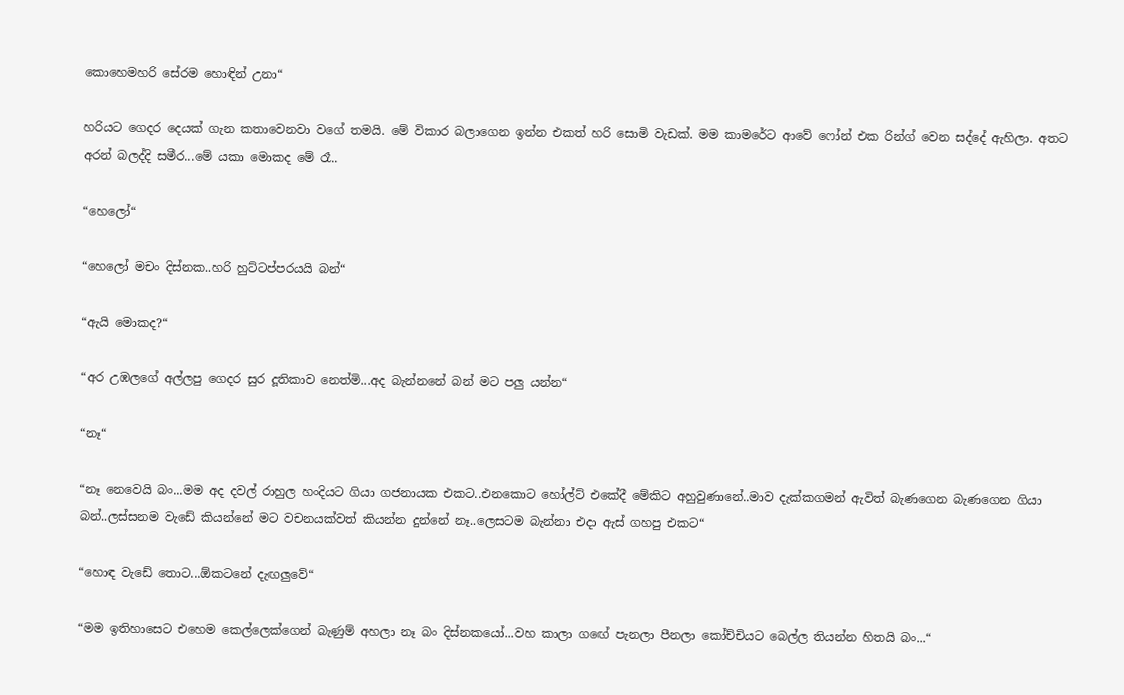කොහෙමහරි සේරම හොඳින් උනා“

හරියට ගෙදර දෙයක් ගැන කතාවෙනවා වගේ තමයි. මේ විකාර බලාගෙන ඉන්න එකත් හරි සොමි වැඩක්. මම කාමරේට ආවේ ෆෝන් එක රින්ග් වෙන සද්දේ ඇහිලා. අතට අරන් බලද්දි සමීර...මේ යකා මොකද මේ රෑ..

“හෙලෝ“

“හෙලෝ මචං දිස්නක..හරි හුට්ටප්පරයයි බන්“

“ඇයි මොකද?“

“අර උඹලගේ අල්ලපු ගෙදර සුර දූතිකාව නෙත්මි...අද බැන්නනේ බන් මට පලු යන්න“

“නෑ“

“නෑ නෙවෙයි බං...මම අද දවල් රාහුල හංදියට ගියා ගජනායක එකට..එනකොට හෝල්ට් එකේදී මේකිට අහුවුණානේ..මාව දැක්කගමන් ඇවිත් බැණගෙන බැණගෙන ගියා බන්..ලස්සනම වැඩේ කියන්නේ මට වචනයක්වත් කියන්න දුන්නේ නෑ..ලෙසටම බැන්නා එදා ඇස් ගහපු එකට“

“හොඳ වැඩේ තොට...ඕකටනේ දැඟලුවේ“

“මම ඉතිහාසෙට එහෙම කෙල්ලෙක්ගෙන් බැණුම් අහලා නෑ බං දිස්නකයෝ...වහ කාලා ගඟේ පැනලා පීනලා කෝච්චියට බෙල්ල තියන්න හිතයි බං...“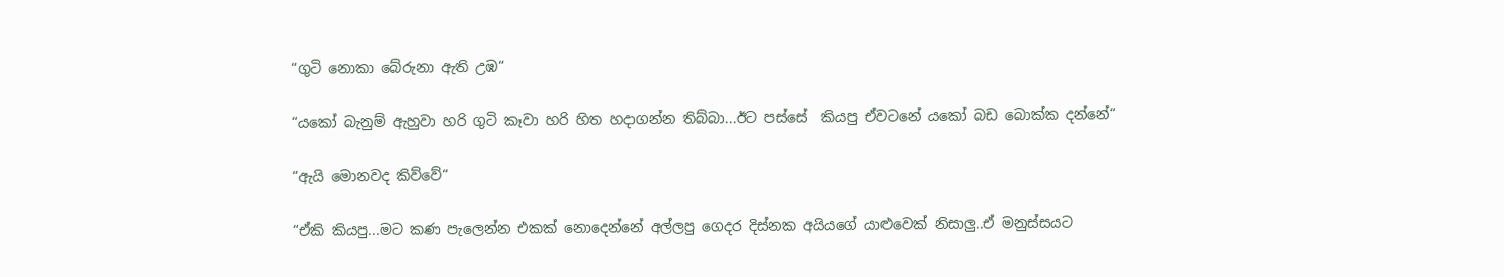“ගුටි නොකා බේරුනා ඇති උඹ“

“යකෝ බැනුම් ඇහුවා හරි ගුටි කෑවා හරි හිත හදාගන්න තිබ්බා...ඊට පස්සේ  කියපු ඒවටනේ යකෝ බඩ බොක්ක දන්නේ“

“ඇයි මොනවද කිව්වේ“

“ඒකි කියපු...මට කණ පැලෙන්න එකක් නොදෙන්නේ අල්ලපු ගෙදර දිස්නක අයියගේ යාළුවෙක් නිසාලු..ඒ මනුස්සයට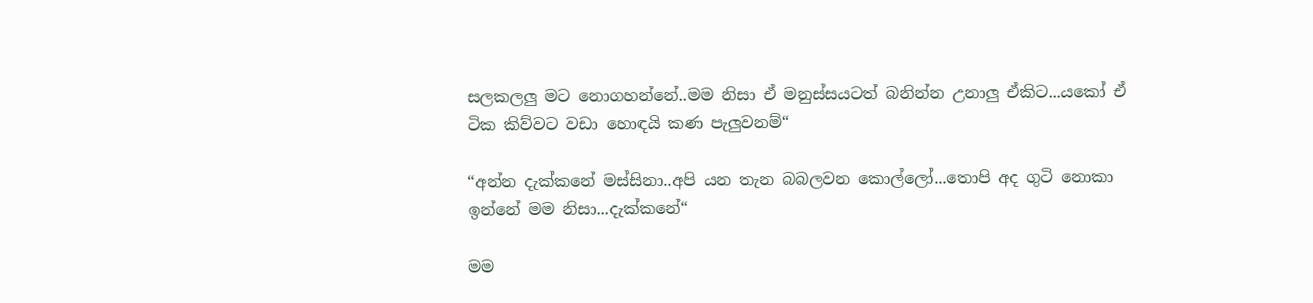සලකලලු මට නොගහන්නේ..මම නිසා ඒ මනුස්සයටත් බනින්න උනාලු ඒකිට...යකෝ ඒ ටික කිව්වට වඩා හොඳයි කණ පැලුවනම්“

“අන්න දැක්කනේ මස්සිනා..අපි යන තැන බබලවන කොල්ලෝ...තොපි අද ගුටි නොකා ඉන්නේ මම නිසා...දැක්කනේ“

මම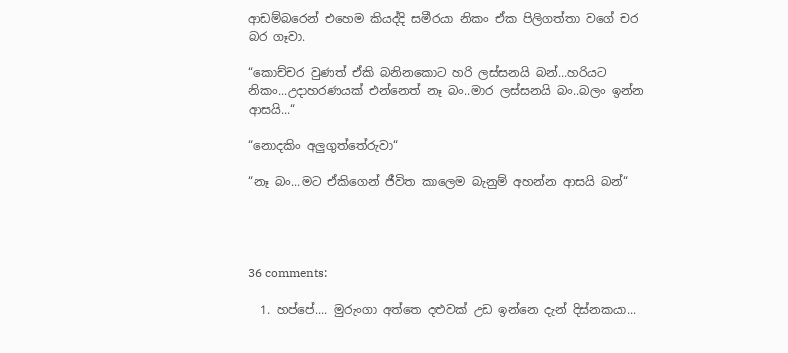ආඩම්බරෙන් එහෙම කියද්දි සමීරයා නිකං ඒක පිලිගත්තා වගේ චර බර ගෑවා.

“කොච්චර වුණත් ඒකි බනිනකොට හරි ලස්සනයි බන්...හරියට නිකං...උදාහරණයක් එන්නෙත් නෑ බං..මාර ලස්සනයි බං..බලං ඉන්න ආසයි...“

“නොදකිං අලුගුත්තේරුවා“

“නෑ බං...මට ඒකිගෙන් ජීවිත කාලෙම බැනුම් අහන්න ආසයි බන්“




36 comments:

  1. හප්පේ.... මුරුංගා අත්තෙ දළුවක් උඩ ඉන්නෙ දැන් දිස්නකයා...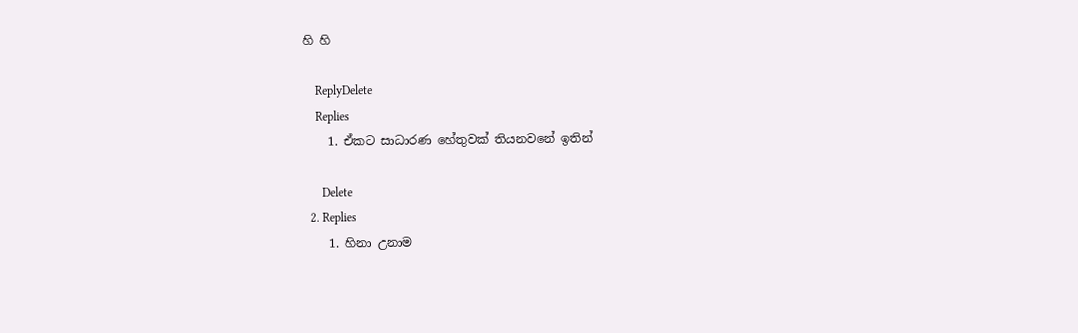හි හි

    ReplyDelete
    Replies
    1. ඒකට සාධාරණ හේතුවක් තියනවනේ ඉතින්

      Delete
  2. Replies
    1. හිනා උනාම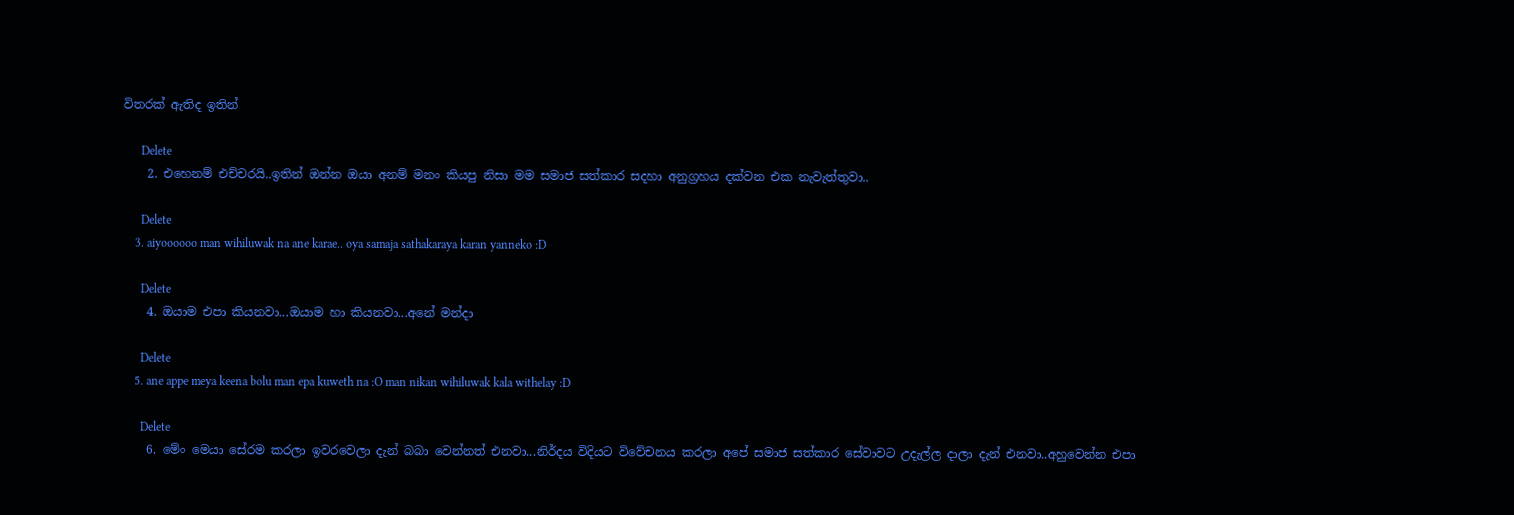විතරක් ඇතිද ඉතින්

      Delete
    2. එහෙනම් එච්චරයි..ඉතින් ඔන්න ඔයා අනම් මනං කියපු නිසා මම සමාජ සත්කාර සදහා අනුග්‍රහය දක්වන එක නැවැත්තුවා..

      Delete
    3. aiyoooooo man wihiluwak na ane karae.. oya samaja sathakaraya karan yanneko :D

      Delete
    4. ඔයාම එපා කියනවා...ඔයාම හා කියනවා...අනේ මන්දා

      Delete
    5. ane appe meya keena bolu man epa kuweth na :O man nikan wihiluwak kala withelay :D

      Delete
    6. මේං මෙයා සේරම කරලා ඉවරවෙලා දැන් බබා වෙන්නත් එනවා...නිර්දය විදියට විවේචනය කරලා අපේ සමාජ සත්කාර සේවාවට උදැල්ල දාලා දැන් එනවා..අහුවෙන්න එපා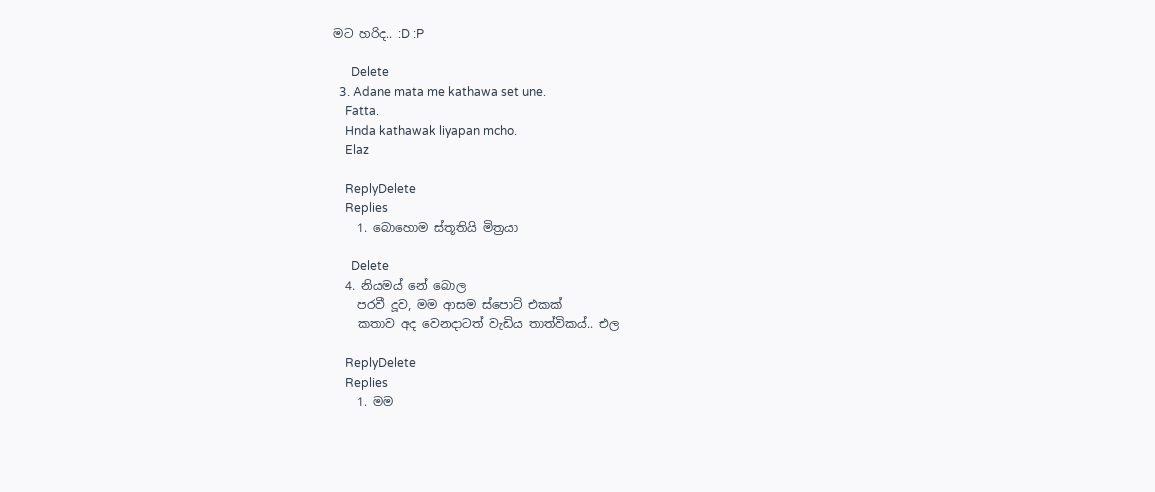මට හරිද.. :D :P

      Delete
  3. Adane mata me kathawa set une.
    Fatta.
    Hnda kathawak liyapan mcho.
    Elaz

    ReplyDelete
    Replies
    1. බොහොම ස්තූතියි මිත්‍රයා

      Delete
  4. නියමය් නේ බොල
    පරවී දූව, මම ආසම ස්පොට් එකක්
    කතාව අද වෙනදාටත් වැඩිය තාත්විකය්.. එල

    ReplyDelete
    Replies
    1. මම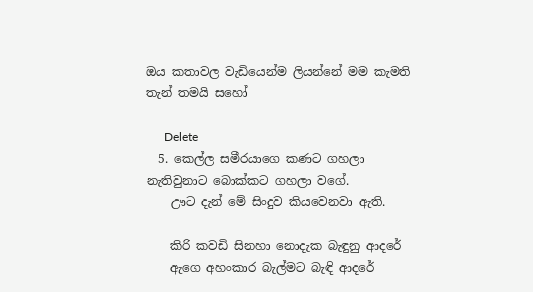ඔය කතාවල වැඩියෙන්ම ලියන්නේ මම කැමති තැන් තමයි සහෝ

      Delete
  5. කෙල්ල සමීරයාගෙ කණට ගහලා නැතිවුනාට බොක්කට ගහලා වගේ.
    ඌට දැන් මේ සිංදුව කියවෙනවා ඇති.

    කිරි කවඩි සිනහා නොදැක බැඳුනු ආදරේ
    ඇගෙ අහංකාර බැල්මට බැඳි ආදරේ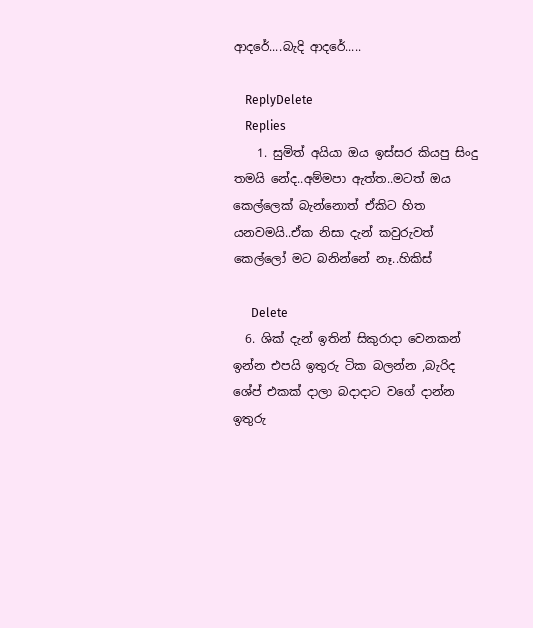ආදරේ....බැදි ආදරේ.....

    ReplyDelete
    Replies
    1. සුමිත් අයියා ඔය ඉස්සර කියපු සිංදු තමයි නේද..අම්මපා ඇත්ත..මටත් ඔය කෙල්ලෙක් බැන්නොත් ඒකිට හිත යනවමයි..ඒක නිසා දැන් කවුරුවත් කෙල්ලෝ මට බනින්නේ නෑ..හිකිස්

      Delete
  6. ශික් දැන් ඉතින් සිකුරාදා වෙනකන් ඉන්න එපයි ඉතුරු ටික බලන්න ,බැරිද ශේප් එකක් දාලා බදාදාට වගේ දාන්න ඉතුරු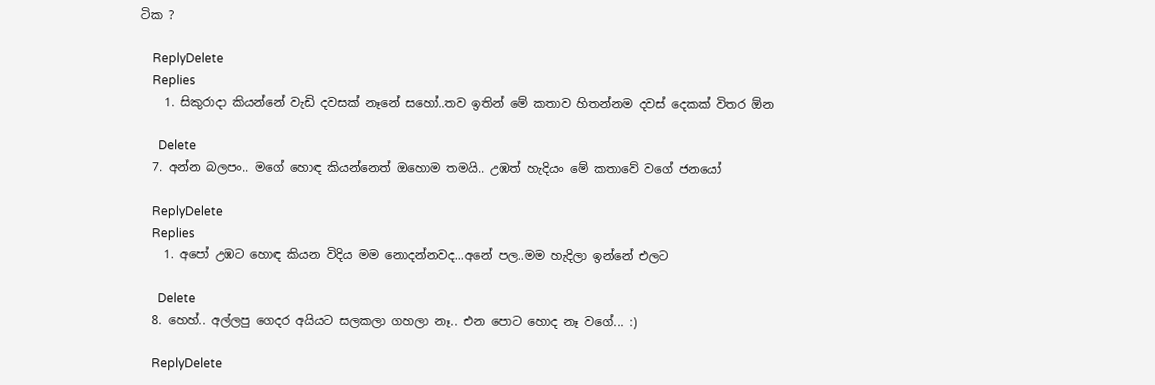ටික ?

    ReplyDelete
    Replies
    1. සිකුරාදා කියන්නේ වැඩි දවසක් නෑනේ සහෝ..තව ඉතින් මේ කතාව හිතන්නම දවස් දෙකක් විතර ඕන

      Delete
  7. අන්න බලපං.. මගේ හොඳ කියන්නෙත් ඔහොම තමයි.. උඹත් හැදියං මේ කතාවේ වගේ ජනයෝ

    ReplyDelete
    Replies
    1. අපෝ උඹට හොඳ කියන විදිය මම නොදන්නවද...අනේ පල..මම හැදිලා ඉන්නේ එලට

      Delete
  8. හෙහ්.. අල්ලපු ගෙදර අයියට සලකලා ගහලා නෑ.. එන පොට හොද නෑ වගේ... :)

    ReplyDelete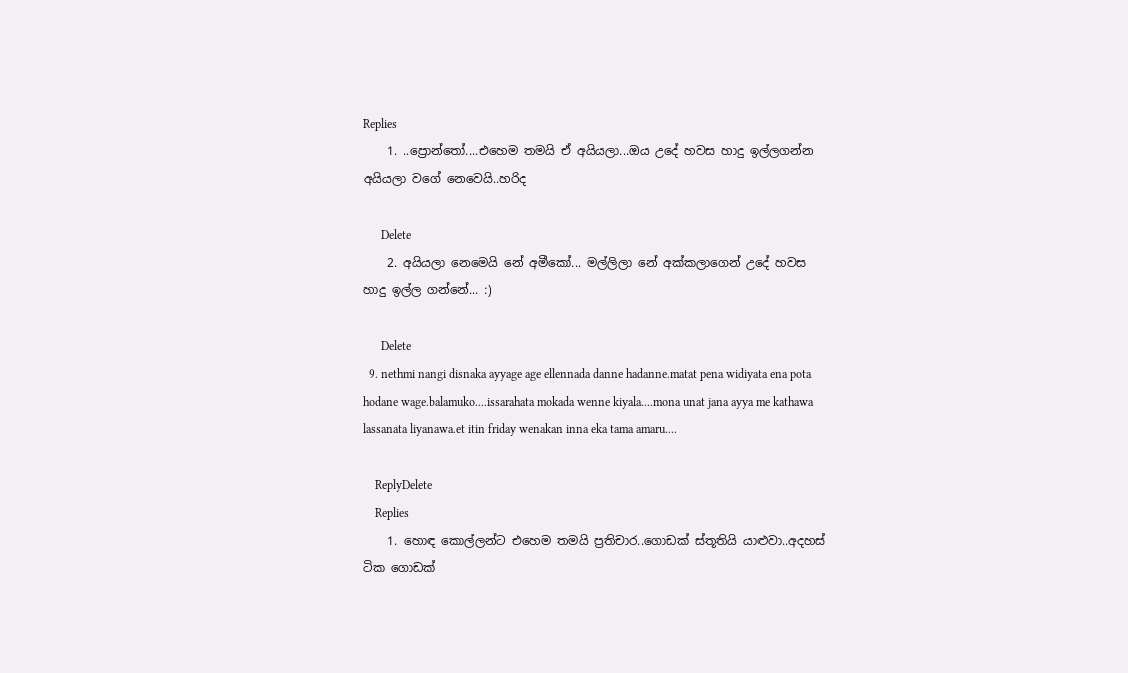Replies
    1. ..ප්‍රොන්තෝ....එහෙම තමයි ඒ අයියලා...ඔය උදේ හවස හාදු ඉල්ලගන්න අයියලා වගේ නෙවෙයි..හරිද

      Delete
    2. අයියලා නෙමෙයි නේ අමීකෝ... මල්ලිලා නේ අක්කලාගෙන් උදේ හවස හාදු ඉල්ල ගන්නේ... :)

      Delete
  9. nethmi nangi disnaka ayyage age ellennada danne hadanne.matat pena widiyata ena pota hodane wage.balamuko....issarahata mokada wenne kiyala....mona unat jana ayya me kathawa lassanata liyanawa.et itin friday wenakan inna eka tama amaru....

    ReplyDelete
    Replies
    1. හොඳ කොල්ලන්ට එහෙම තමයි ප්‍රතිචාර..ගොඩක් ස්තූතියි යාළුවා..අදහස් ටික ගොඩක්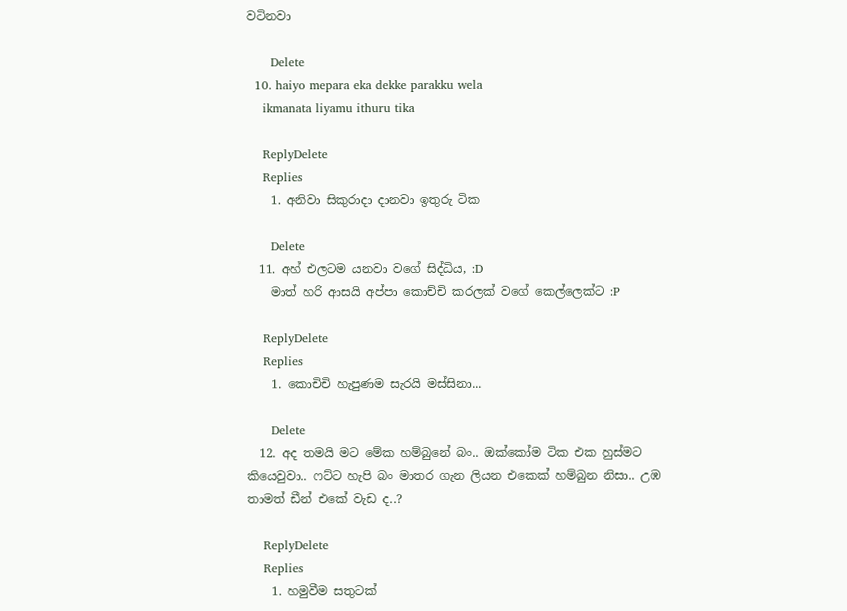වටිනවා

      Delete
  10. haiyo mepara eka dekke parakku wela
    ikmanata liyamu ithuru tika

    ReplyDelete
    Replies
    1. අනිවා සිකුරාදා දානවා ඉතුරු ටික

      Delete
  11. අහ් එලටම යනවා වගේ සිද්ධිය, :D
    මාත් හරි ආසයි අප්පා කොච්චි කරලක් වගේ කෙල්ලෙක්ට :P

    ReplyDelete
    Replies
    1. කොචිචි හැපුණම සැරයි මස්සිනා...

      Delete
  12. අද තමයි මට මේක හම්බුනේ බං.. ඔක්කෝම ටික එක හුස්මට කියෙවුවා.. ෆට්ට හැපි බං මාතර ගැන ලියන එකෙක් හම්බුන නිසා.. උඹ තාමත් ඩීන් එකේ වැඩ ද..?

    ReplyDelete
    Replies
    1. හමුවීම සතුටක්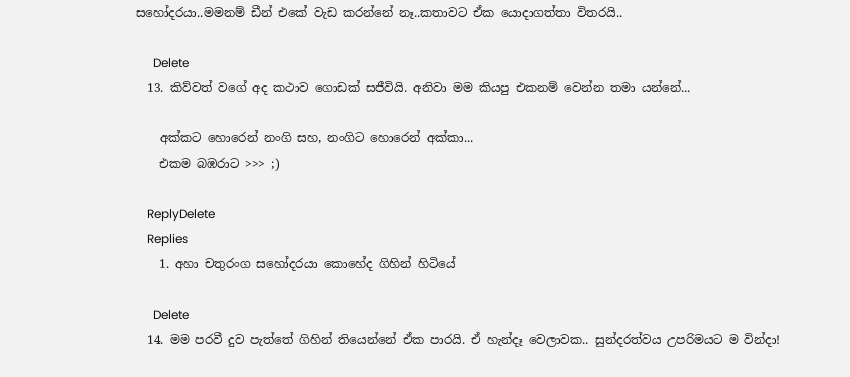සහෝදරයා..මමනම් ඩීන් එකේ වැඩ කරන්නේ නෑ..කතාවට ඒක යොදාගත්තා විතරයි..

      Delete
  13. කිව්වත් වගේ අද කථාව ගොඩක් සජීවියි. අනිවා මම කියපු එකනම් වෙන්න තමා යන්නේ...

    අක්කට හොරෙන් නංගි සහ, නංගිට හොරෙන් අක්කා...
    එකම බඹරාට >>> ;)

    ReplyDelete
    Replies
    1. අහා චතුරංග සහෝදරයා කොහේද ගිහින් හිටියේ

      Delete
  14. මම පරවී දුව පැත්තේ ගිහින් තියෙන්නේ ඒක පාරයි. ඒ හැන්දෑ වෙලාවක.. සුන්දරත්වය උපරිමයට ම වින්දා!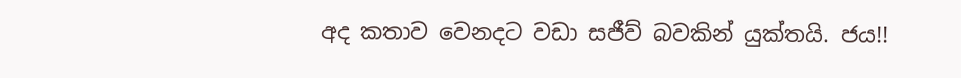අද කතාව වෙනදට වඩා සජීව් බවකින් යුක්තයි. ජය!!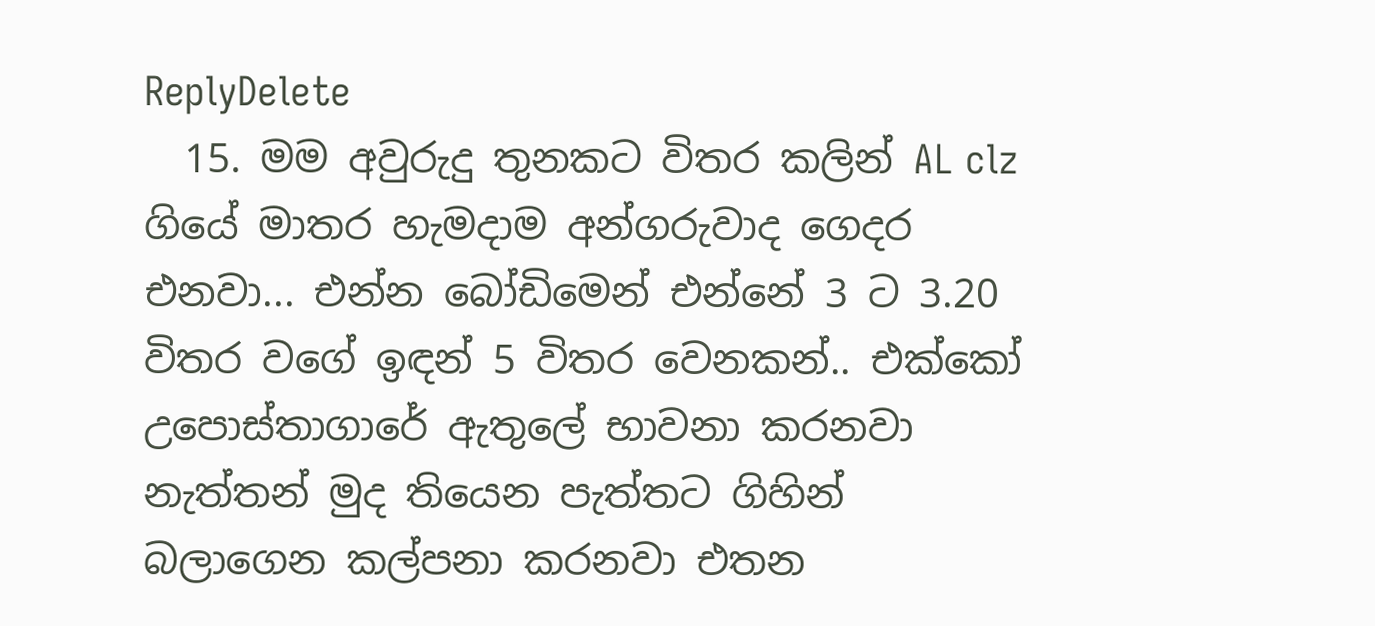ReplyDelete
  15. මම අවුරුදු තුනකට විතර කලින් AL clz ගියේ මාතර හැමදාම අන්ගරුවාද ගෙදර එනවා... එන්න බෝඩිමෙන් එන්නේ 3 ට 3.20 විතර වගේ ඉඳන් 5 විතර වෙනකන්.. එක්කෝ උපොස්තාගාරේ ඇතුලේ භාවනා කරනවා නැත්තන් මුද තියෙන පැත්තට ගිහින් බලාගෙන කල්පනා කරනවා එතන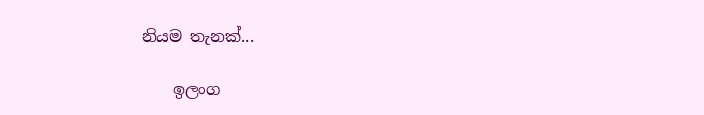නියම තැනක්...

    ඉලංග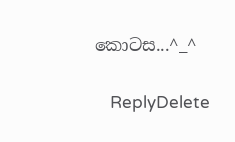කොටස...^_^

    ReplyDelete